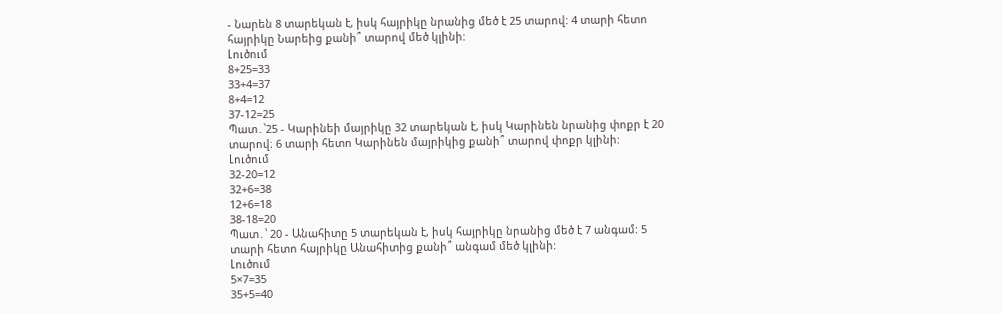- Նարեն 8 տարեկան է, իսկ հայրիկը նրանից մեծ է 25 տարով: 4 տարի հետո հայրիկը Նարեից քանի՞ տարով մեծ կլինի:
Լուծում
8+25=33
33+4=37
8+4=12
37-12=25
Պատ․՝25 - Կարինեի մայրիկը 32 տարեկան է, իսկ Կարինեն նրանից փոքր է 20 տարով։ 6 տարի հետո Կարինեն մայրիկից քանի՞ տարով փոքր կլինի:
Լուծում
32-20=12
32+6=38
12+6=18
38-18=20
Պատ․՝ 20 - Անահիտը 5 տարեկան է, իսկ հայրիկը նրանից մեծ է 7 անգամ: 5 տարի հետո հայրիկը Անահիտից քանի՞ անգամ մեծ կլինի:
Լուծում
5×7=35
35+5=40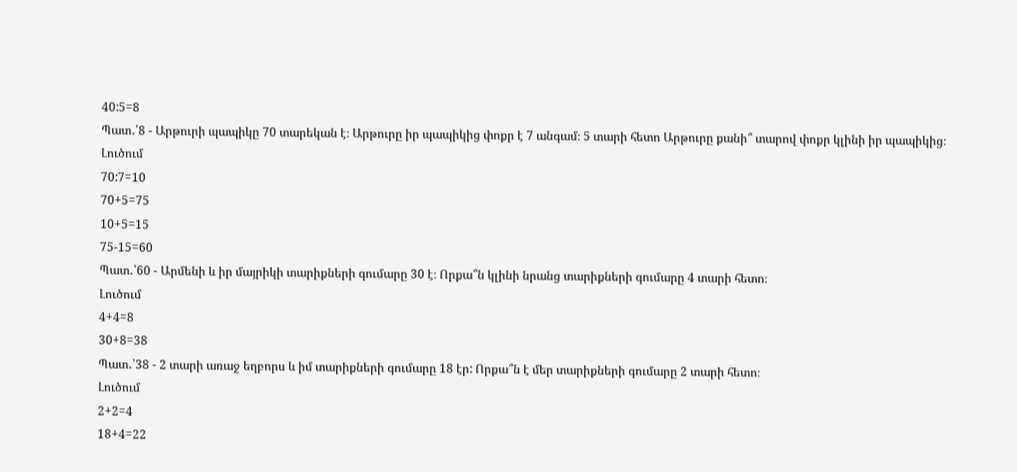40:5=8
Պատ․՝8 - Արթուրի պապիկը 70 տարեկան է։ Արթուրը իր պապիկից փոքր է 7 անգամ։ 5 տարի հետո Արթուրը քանի՞ տարով փոքր կլինի իր պապիկից։
Լուծում
70:7=10
70+5=75
10+5=15
75-15=60
Պատ․՝60 - Արմենի և իր մայրիկի տարիքների գումարը 30 է։ Որքա՞ն կլինի նրանց տարիքների գումարը 4 տարի հետո։
Լուծում
4+4=8
30+8=38
Պատ․՝38 - 2 տարի առաջ եղբորս և իմ տարիքների գումարը 18 էր: Որքա՞ն է մեր տարիքների գումարը 2 տարի հետո։
Լուծում
2+2=4
18+4=22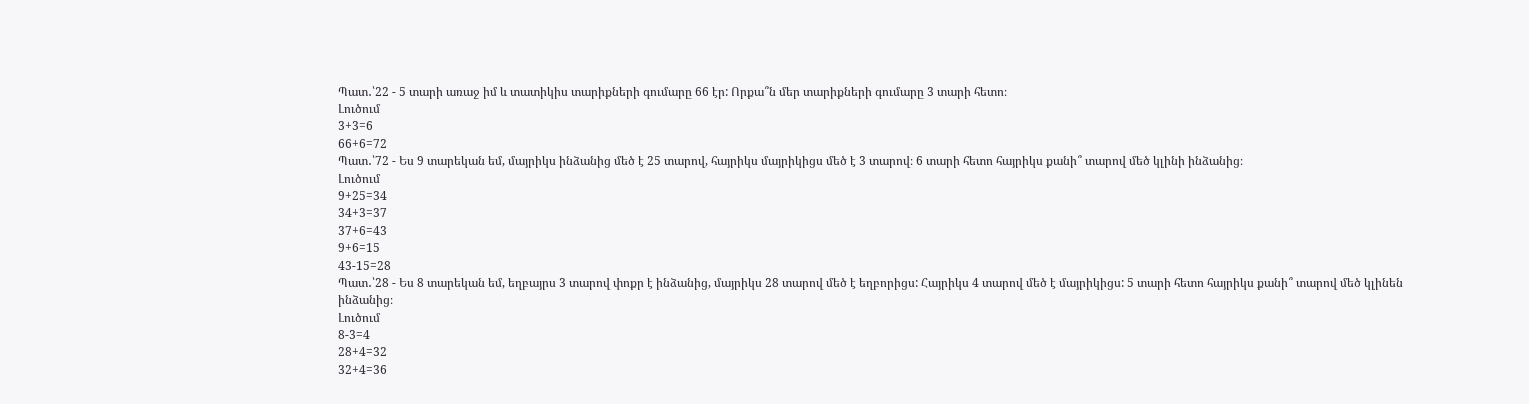Պատ․՝22 - 5 տարի առաջ իմ և տատիկիս տարիքների գումարը 66 էր: Որքա՞ն մեր տարիքների գումարը 3 տարի հետո։
Լուծում
3+3=6
66+6=72
Պատ․՝72 - Ես 9 տարեկան եմ, մայրիկս ինձանից մեծ է 25 տարով, հայրիկս մայրիկիցս մեծ է 3 տարով։ 6 տարի հետո հայրիկս քանի՞ տարով մեծ կլինի ինձանից։
Լուծում
9+25=34
34+3=37
37+6=43
9+6=15
43-15=28
Պատ․՝28 - Ես 8 տարեկան եմ, եղբայրս 3 տարով փոքր է ինձանից, մայրիկս 28 տարով մեծ է եղբորիցս: Հայրիկս 4 տարով մեծ է մայրիկիցս: 5 տարի հետո հայրիկս քանի՞ տարով մեծ կլինեն ինձանից։
Լուծում
8-3=4
28+4=32
32+4=36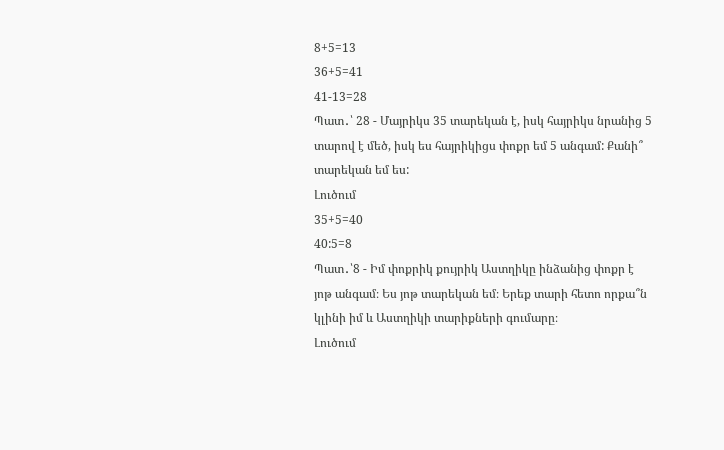8+5=13
36+5=41
41-13=28
Պատ․՝ 28 - Մայրիկս 35 տարեկան է, իսկ հայրիկս նրանից 5 տարով է մեծ, իսկ ես հայրիկիցս փոքր եմ 5 անգամ: Քանի՞ տարեկան եմ ես:
Լուծում
35+5=40
40:5=8
Պատ․՝8 - Իմ փոքրիկ քույրիկ Աստղիկը ինձանից փոքր է յոթ անգամ։ Ես յոթ տարեկան եմ։ Երեք տարի հետո որքա՞ն կլինի իմ և Աստղիկի տարիքների գումարը։
Լուծում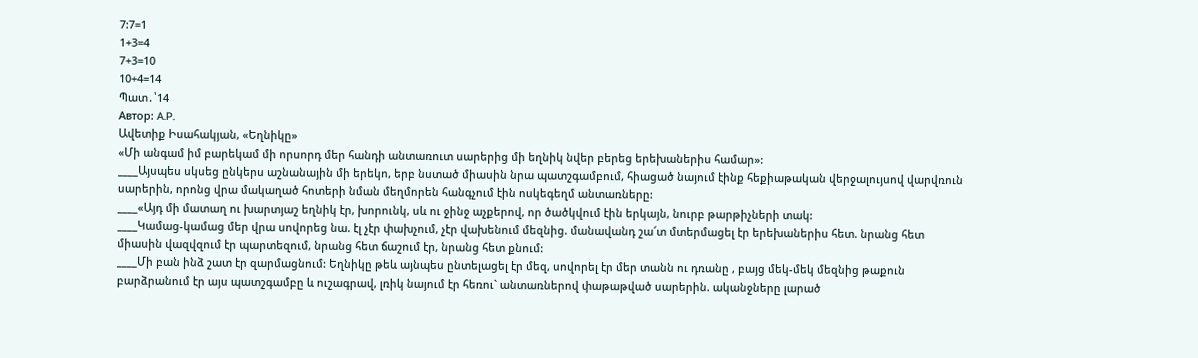7:7=1
1+3=4
7+3=10
10+4=14
Պատ․՝14
Автор: A.P.
Ավետիք Իսահակյան, «Եղնիկը»
«Մի անգամ իմ բարեկամ մի որսորդ մեր հանդի անտառուտ սարերից մի եղնիկ նվեր բերեց երեխաներիս համար»:
____Այսպես սկսեց ընկերս աշնանային մի երեկո, երբ նստած միասին նրա պատշգամբում, հիացած նայում էինք հեքիաթական վերջալույսով վարվռուն սարերին, որոնց վրա մակաղած հոտերի նման մեղմորեն հանգչում էին ոսկեգեղմ անտառները:
____«Այդ մի մատաղ ու խարտյաշ եղնիկ էր, խորունկ, սև ու ջինջ աչքերով, որ ծածկվում էին երկայն, նուրբ թարթիչների տակ:
____Կամաց-կամաց մեր վրա սովորեց նա. էլ չէր փախչում, չէր վախենում մեզնից. մանավանդ շա՜տ մտերմացել էր երեխաներիս հետ. նրանց հետ միասին վազվզում էր պարտեզում, նրանց հետ ճաշում էր, նրանց հետ քնում:
____Մի բան ինձ շատ էր զարմացնում: Եղնիկը թեև այնպես ընտելացել էր մեզ, սովորել էր մեր տանն ու դռանը , բայց մեկ-մեկ մեզնից թաքուն բարձրանում էր այս պատշգամբը և ուշագրավ, լռիկ նայում էր հեռու` անտառներով փաթաթված սարերին. ականջները լարած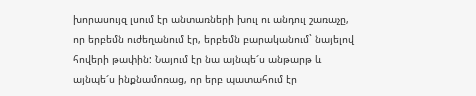խորասույզ լսում էր անտառների խուլ ու անդուլ շառաչը, որ երբեմն ուժեղանում էր, երբեմն բարականում` նայելով հովերի թափին: Նայում էր նա այնպե՜ս անթարթ և այնպե՜ս ինքնամոռաց, որ երբ պատահում էր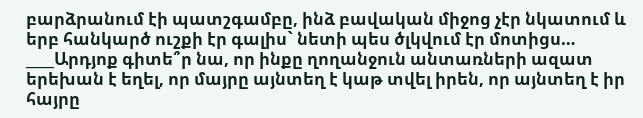բարձրանում էի պատշգամբը, ինձ բավական միջոց չէր նկատում և երբ հանկարծ ուշքի էր գալիս` նետի պես ծլկվում էր մոտիցս…
____Արդյոք գիտե՞ր նա, որ ինքը ղողանջուն անտառների ազատ երեխան է եղել, որ մայրը այնտեղ է կաթ տվել իրեն, որ այնտեղ է իր հայրը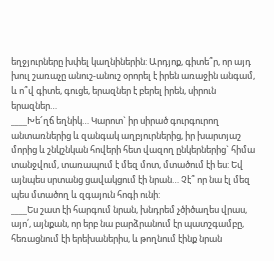եղջյուրները խփել կաղնիներին: Արդյոք, գիտե՞ր, որ այդ խուլ շառաչը անուշ-անուշ օրորել է իրեն առաջին անգամ, և ո՞վ գիտե, գուցե, երազներ է բերել իրեն, սիրուն երազներ…
____Խե՜ղճ եղնիկ… Կարոտ` իր սիրած գուրգուրող անտառներից և զանգակ աղբյուրներից, իր խարտյաշ մորից և շնկշնկան հովերի հետ վազող ընկերներից` հիմա տանջվում, տառապում է մեզ մոտ, մտածում էի ես: Եվ այնպես սրտանց ցավակցում էի նրան… Չէ՞ որ նա էլ մեզ պես մտածող և զգայուն հոգի ունի:
____Ես շատ էի հարգում նրան, խնդրեմ չծիծաղես վրաս, այո՛, այնքան, որ երբ նա բարձրանում էր պատշգամբը, հեռացնում էի երեխաներիս, և թողնում էինք նրան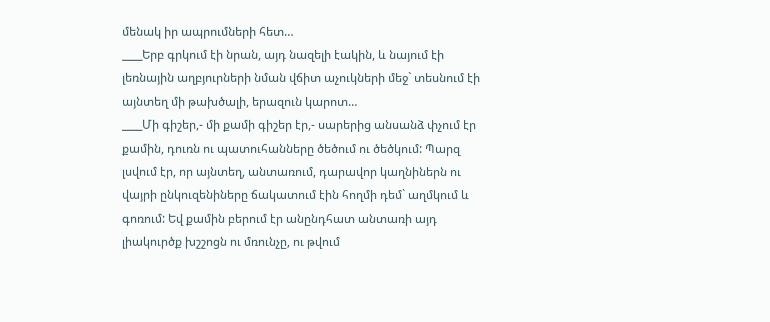մենակ իր ապրումների հետ…
____Երբ գրկում էի նրան, այդ նազելի էակին, և նայում էի լեռնային աղբյուրների նման վճիտ աչուկների մեջ` տեսնում էի այնտեղ մի թախծալի, երազուն կարոտ…
____Մի գիշեր,- մի քամի գիշեր էր,- սարերից անսանձ փչում էր քամին, դուռն ու պատուհանները ծեծում ու ծեծկում: Պարզ լսվում էր, որ այնտեղ, անտառում, դարավոր կաղնիներն ու վայրի ընկուզենիները ճակատում էին հողմի դեմ` աղմկում և գոռում: Եվ քամին բերում էր անընդհատ անտառի այդ լիակուրծք խշշոցն ու մռունչը, ու թվում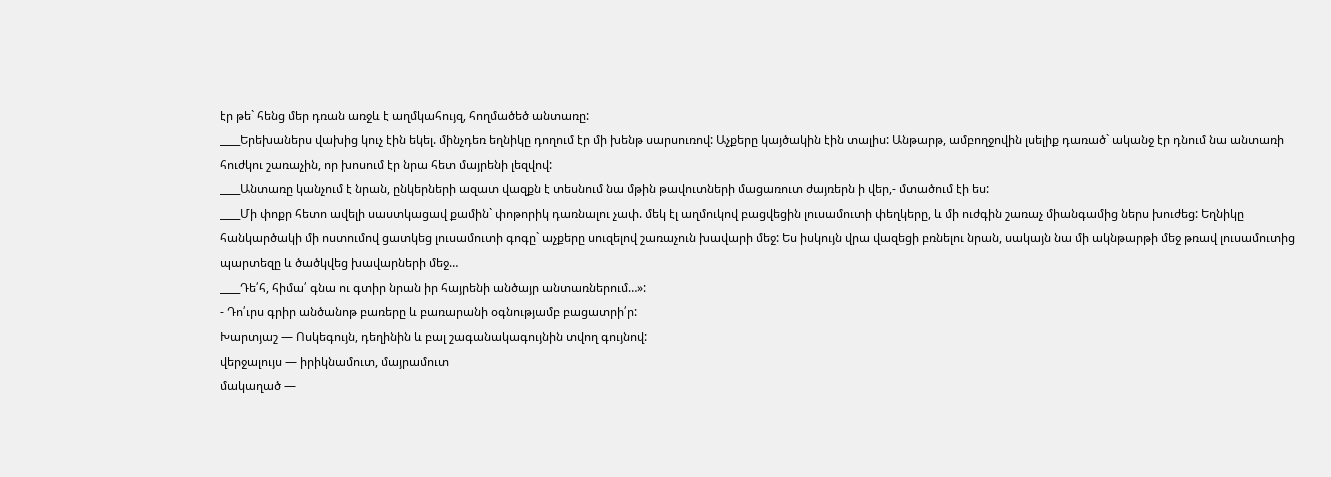էր թե` հենց մեր դռան առջև է աղմկահույզ, հողմածեծ անտառը:
____Երեխաներս վախից կուչ էին եկել. մինչդեռ եղնիկը դողում էր մի խենթ սարսուռով: Աչքերը կայծակին էին տալիս: Անթարթ, ամբողջովին լսելիք դառած` ականջ էր դնում նա անտառի հուժկու շառաչին, որ խոսում էր նրա հետ մայրենի լեզվով:
____Անտառը կանչում է նրան, ընկերների ազատ վազքն է տեսնում նա մթին թավուտների մացառուտ ժայռերն ի վեր,- մտածում էի ես:
____Մի փոքր հետո ավելի սաստկացավ քամին` փոթորիկ դառնալու չափ. մեկ էլ աղմուկով բացվեցին լուսամուտի փեղկերը, և մի ուժգին շառաչ միանգամից ներս խուժեց: Եղնիկը հանկարծակի մի ոստումով ցատկեց լուսամուտի գոգը` աչքերը սուզելով շառաչուն խավարի մեջ: Ես իսկույն վրա վազեցի բռնելու նրան, սակայն նա մի ակնթարթի մեջ թռավ լուսամուտից պարտեզը և ծածկվեց խավարների մեջ…
____Դե՛հ, հիմա՛ գնա ու գտիր նրան իր հայրենի անծայր անտառներում…»:
- Դո՛ւրս գրիր անծանոթ բառերը և բառարանի օգնությամբ բացատրի՛ր:
Խարտյաշ — Ոսկեգույն, դեղինին և բալ շագանակագույնին տվող գույնով:
վերջալույս — իրիկնամուտ, մայրամուտ
մակաղած —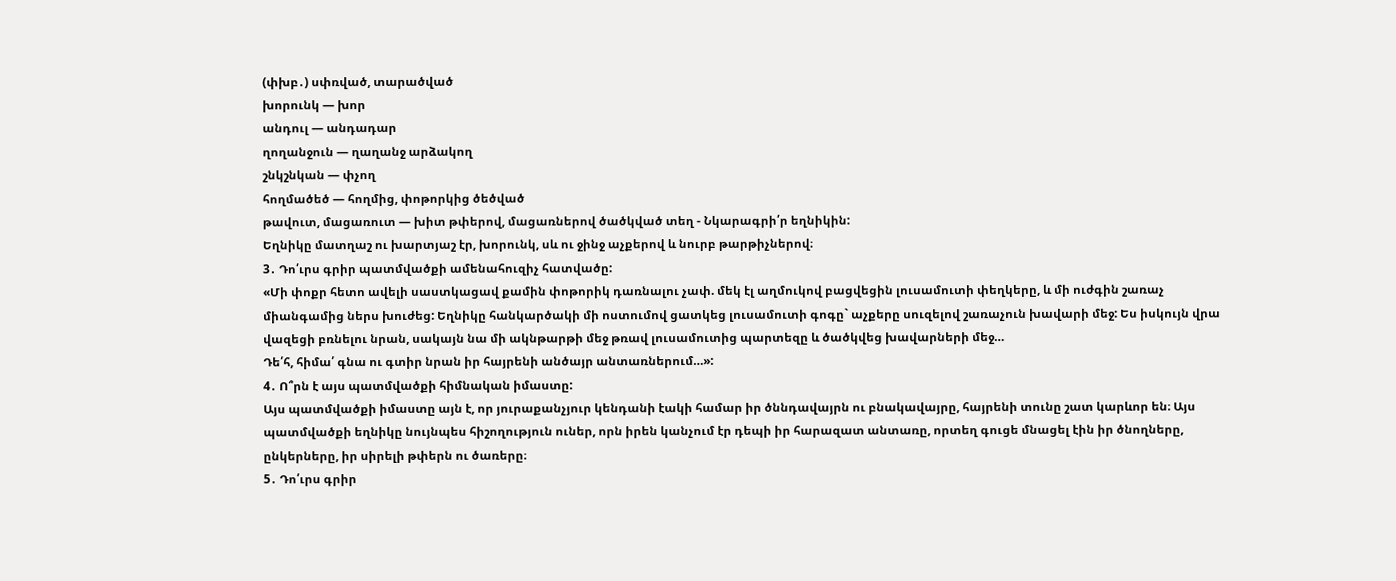(փխբ․) սփռված, տարածված
խորունկ — խոր
անդուլ — անդադար
ղողանջուն — ղաղանջ արձակող
շնկշնկան — փչող
հողմածեծ — հողմից, փոթորկից ծեծված
թավուտ, մացառուտ — խիտ թփերով, մացառներով ծածկված տեղ - Նկարագրի՛ր եղնիկին:
Եղնիկը մատղաշ ու խարտյաշ էր, խորունկ, սև ու ջինջ աչքերով և նուրբ թարթիչներով։
3․ Դո՛ւրս գրիր պատմվածքի ամենահուզիչ հատվածը:
«Մի փոքր հետո ավելի սաստկացավ քամին փոթորիկ դառնալու չափ. մեկ էլ աղմուկով բացվեցին լուսամուտի փեղկերը, և մի ուժգին շառաչ միանգամից ներս խուժեց: Եղնիկը հանկարծակի մի ոստումով ցատկեց լուսամուտի գոգը` աչքերը սուզելով շառաչուն խավարի մեջ: Ես իսկույն վրա վազեցի բռնելու նրան, սակայն նա մի ակնթարթի մեջ թռավ լուսամուտից պարտեզը և ծածկվեց խավարների մեջ…
Դե՛հ, հիմա՛ գնա ու գտիր նրան իր հայրենի անծայր անտառներում…»:
4․ Ո՞րն է այս պատմվածքի հիմնական իմաստը:
Այս պատմվածքի իմաստը այն է, որ յուրաքանչյուր կենդանի էակի համար իր ծննդավայրն ու բնակավայրը, հայրենի տունը շատ կարևոր են։ Այս պատմվածքի եղնիկը նույնպես հիշողություն ուներ, որն իրեն կանչում էր դեպի իր հարազատ անտառը, որտեղ գուցե մնացել էին իր ծնողները, ընկերները, իր սիրելի թփերն ու ծառերը։
5․ Դո՛ւրս գրիր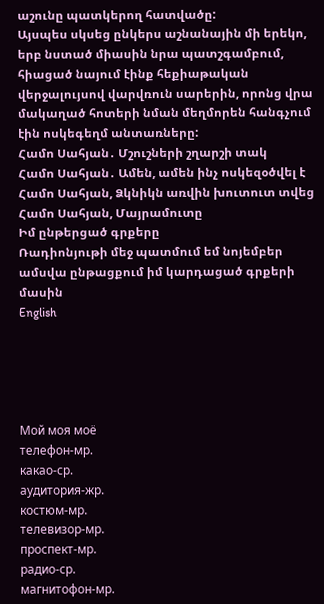աշունը պատկերող հատվածը:
Այսպես սկսեց ընկերս աշնանային մի երեկո, երբ նստած միասին նրա պատշգամբում, հիացած նայում էինք հեքիաթական վերջալույսով վարվռուն սարերին, որոնց վրա մակաղած հոտերի նման մեղմորեն հանգչում էին ոսկեգեղմ անտառները:
Համո Սահյան․ Մշուշների շղարշի տակ
Համո Սահյան․ Ամեն, ամեն ինչ ոսկեզօծվել է
Համո Սահյան, Ձկնիկն առվին խուտուտ տվեց
Համո Սահյան, Մայրամուտը
Իմ ընթերցած գրքերը
Ռադիոնյութի մեջ պատմում եմ նոյեմբեր ամսվա ընթացքում իմ կարդացած գրքերի մասին
English





Мой моя моё
телефон-мр.
какао-ср.
аудитория-жр.
костюм-мр.
телевизор-мр.
проспект-мр.
радио-ср.
магнитофон-мр.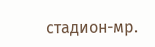стадион-мр.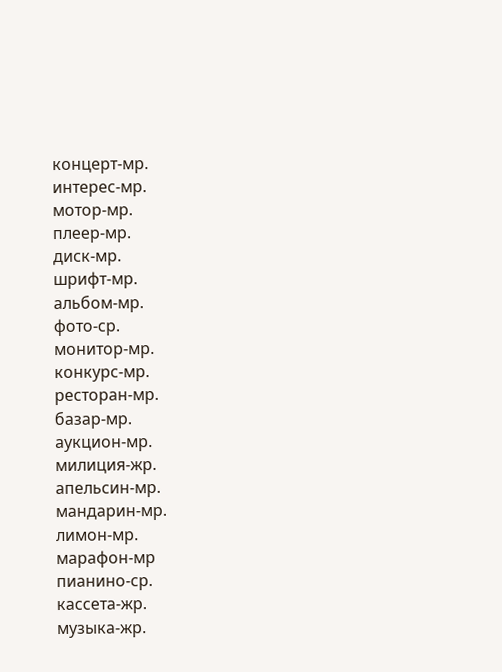концерт-мр.
интерес-мр.
мотор-мр.
плеер-мр.
диск-мр.
шрифт-мр.
альбом-мр.
фото-ср.
монитор-мр.
конкурс-мр.
ресторан-мр.
базар-мр.
аукцион-мр.
милиция-жр.
апельсин-мр.
мандарин-мр.
лимон-мр.
марафон-мр
пианино-ср.
кассета-жр.
музыка-жр.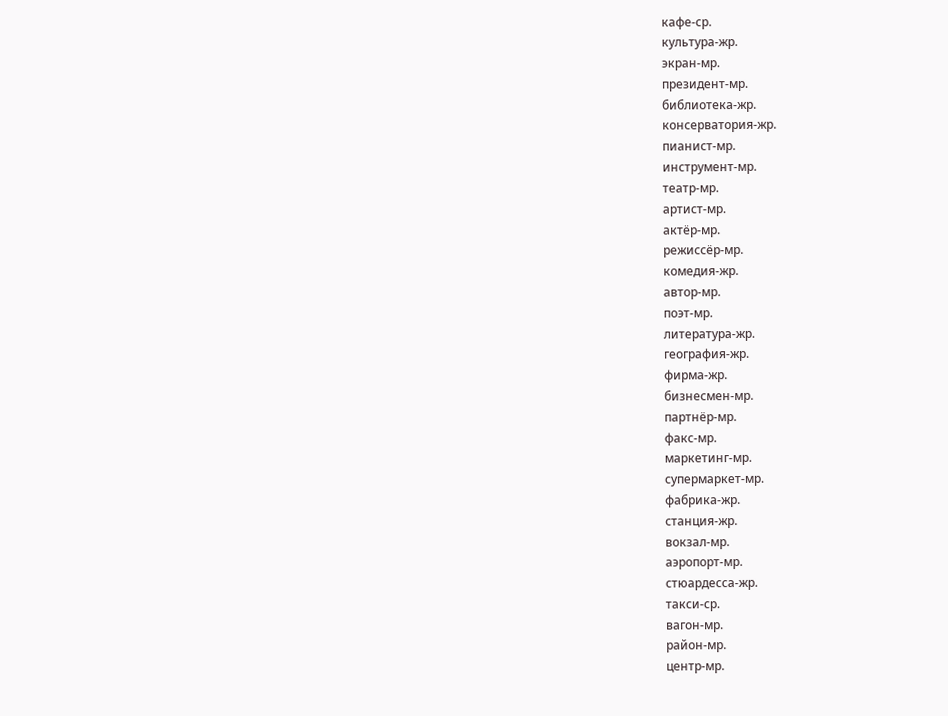кафе-ср.
культура-жр.
экран-мр.
президент-мр.
библиотека-жр.
консерватория-жр.
пианист-мр.
инструмент-мр.
театр-мр.
артист-мр.
актёр-мр.
режиссёр-мр.
комедия-жр.
автор-мр.
поэт-мр.
литература-жр.
география-жр.
фирма-жр.
бизнесмен-мр.
партнёр-мр.
факс-мр.
маркетинг-мр.
супермаркет-мр.
фабрика-жр.
станция-жр.
вокзал-мр.
аэропорт-мр.
стюардесса-жр.
такси-ср.
вагон-мр.
район-мр.
центр-мр.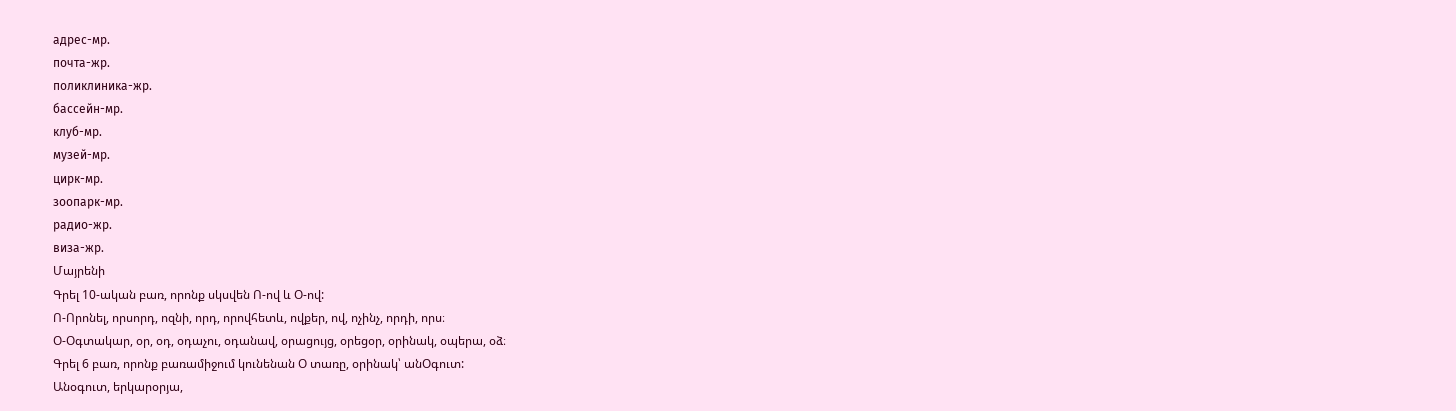адрес-мр.
почта-жр.
поликлиника-жр.
бассейн-мр.
клуб-мр.
музей-мр.
цирк-мр.
зоопарк-мр.
радио-жр.
виза-жр.
Մայրենի
Գրել 10-ական բառ, որոնք սկսվեն Ո-ով և Օ-ով:
Ո-Որոնել, որսորդ, ոզնի, որդ, որովհետև, ովքեր, ով, ոչինչ, որդի, որս։
Օ-Օգտակար, օր, օդ, օդաչու, օդանավ, օրացույց, օրեցօր, օրինակ, օպերա, օձ։
Գրել 6 բառ, որոնք բառամիջում կունենան Օ տառը, օրինակ՝ անՕգուտ:
Անօգուտ, երկարօրյա,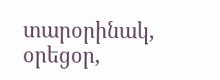տարօրինակ, օրեցօր,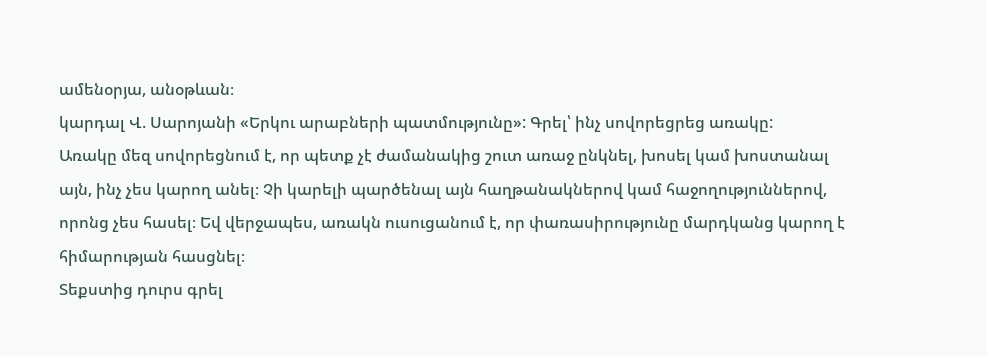ամենօրյա, անօթևան։
կարդալ Վ. Սարոյանի «Երկու արաբների պատմությունը»: Գրել՝ ինչ սովորեցրեց առակը:
Առակը մեզ սովորեցնում է, որ պետք չէ ժամանակից շուտ առաջ ընկնել, խոսել կամ խոստանալ այն, ինչ չես կարող անել։ Չի կարելի պարծենալ այն հաղթանակներով կամ հաջողություններով, որոնց չես հասել։ Եվ վերջապես, առակն ուսուցանում է, որ փառասիրությունը մարդկանց կարող է հիմարության հասցնել։
Տեքստից դուրս գրել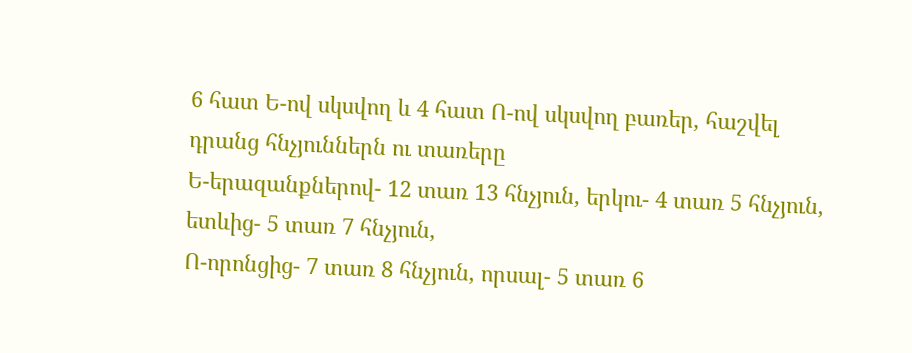6 հատ Ե-ով սկսվող և 4 հատ Ո-ով սկսվող բառեր, հաշվել դրանց հնչյուններն ու տառերը
Ե-երազանքներով- 12 տառ 13 հնչյուն, երկու- 4 տառ 5 հնչյուն, ետևից- 5 տառ 7 հնչյուն,
Ո-որոնցից- 7 տառ 8 հնչյուն, որսալ- 5 տառ 6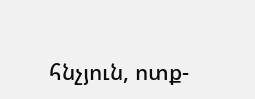հնչյուն, ոտք-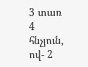3 տառ 4 հնչյուն, ով- 2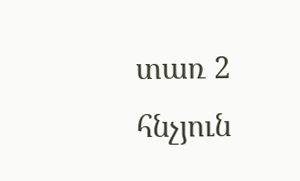տառ 2 հնչյուն